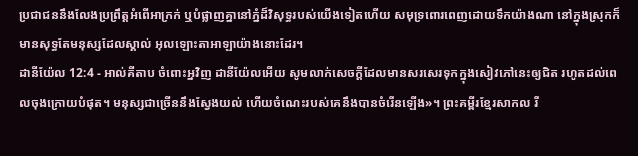ប្រជាជននឹងលែងប្រព្រឹត្តអំពើអាក្រក់ ឬបំផ្លាញគ្នានៅភ្នំដ៏វិសុទ្ធរបស់យើងទៀតហើយ សមុទ្រពោរពេញដោយទឹកយ៉ាងណា នៅក្នុងស្រុកក៏មានសុទ្ធតែមនុស្សដែលស្គាល់ អុលឡោះតាអាឡាយ៉ាងនោះដែរ។
ដានីយ៉ែល 12:4 - អាល់គីតាប ចំពោះអ្នវិញ ដានីយ៉ែលអើយ សូមលាក់សេចក្ដីដែលមានសរសេរទុកក្នុងសៀវភៅនេះឲ្យជិត រហូតដល់ពេលចុងក្រោយបំផុត។ មនុស្សជាច្រើននឹងស្វែងយល់ ហើយចំណេះរបស់គេនឹងបានចំរើនឡើង»។ ព្រះគម្ពីរខ្មែរសាកល រី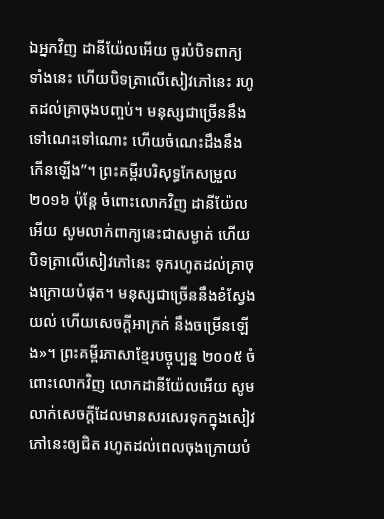ឯអ្នកវិញ ដានីយ៉ែលអើយ ចូរបំបិទពាក្យទាំងនេះ ហើយបិទត្រាលើសៀវភៅនេះ រហូតដល់គ្រាចុងបញ្ចប់។ មនុស្សជាច្រើននឹងទៅណេះទៅណោះ ហើយចំណេះដឹងនឹងកើនឡើង”។ ព្រះគម្ពីរបរិសុទ្ធកែសម្រួល ២០១៦ ប៉ុន្ដែ ចំពោះលោកវិញ ដានីយ៉ែលអើយ សូមលាក់ពាក្យនេះជាសម្ងាត់ ហើយបិទត្រាលើសៀវភៅនេះ ទុករហូតដល់គ្រាចុងក្រោយបំផុត។ មនុស្សជាច្រើននឹងខំស្វែងយល់ ហើយសេចក្ដីអាក្រក់ នឹងចម្រើនឡើង»។ ព្រះគម្ពីរភាសាខ្មែរបច្ចុប្បន្ន ២០០៥ ចំពោះលោកវិញ លោកដានីយ៉ែលអើយ សូមលាក់សេចក្ដីដែលមានសរសេរទុកក្នុងសៀវភៅនេះឲ្យជិត រហូតដល់ពេលចុងក្រោយបំ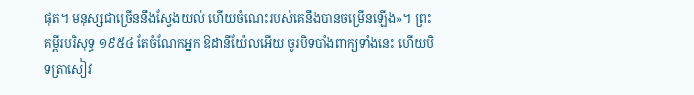ផុត។ មនុស្សជាច្រើននឹងស្វែងយល់ ហើយចំណេះរបស់គេនឹងបានចម្រើនឡើង»។ ព្រះគម្ពីរបរិសុទ្ធ ១៩៥៤ តែចំណែកអ្នក ឱដានីយ៉ែលអើយ ចូរបិទបាំងពាក្យទាំងនេះ ហើយបិទត្រាសៀវ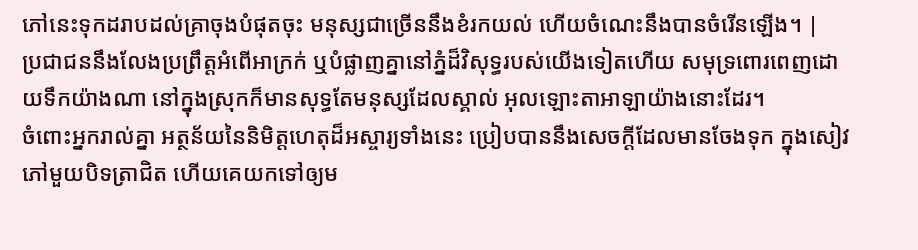ភៅនេះទុកដរាបដល់គ្រាចុងបំផុតចុះ មនុស្សជាច្រើននឹងខំរកយល់ ហើយចំណេះនឹងបានចំរើនឡើង។ |
ប្រជាជននឹងលែងប្រព្រឹត្តអំពើអាក្រក់ ឬបំផ្លាញគ្នានៅភ្នំដ៏វិសុទ្ធរបស់យើងទៀតហើយ សមុទ្រពោរពេញដោយទឹកយ៉ាងណា នៅក្នុងស្រុកក៏មានសុទ្ធតែមនុស្សដែលស្គាល់ អុលឡោះតាអាឡាយ៉ាងនោះដែរ។
ចំពោះអ្នករាល់គ្នា អត្ថន័យនៃនិមិត្តហេតុដ៏អស្ចារ្យទាំងនេះ ប្រៀបបាននឹងសេចក្ដីដែលមានចែងទុក ក្នុងសៀវភៅមួយបិទត្រាជិត ហើយគេយកទៅឲ្យម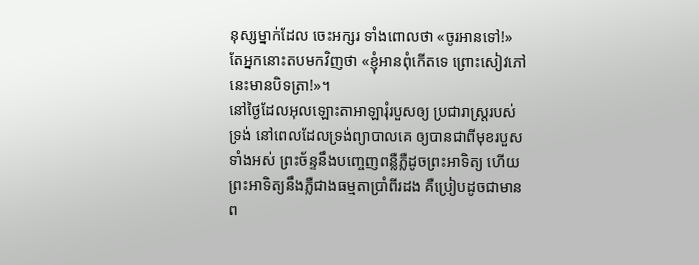នុស្សម្នាក់ដែល ចេះអក្សរ ទាំងពោលថា «ចូរអានទៅ!» តែអ្នកនោះតបមកវិញថា «ខ្ញុំអានពុំកើតទេ ព្រោះសៀវភៅនេះមានបិទត្រា!»។
នៅថ្ងៃដែលអុលឡោះតាអាឡារុំរបួសឲ្យ ប្រជារាស្ត្ររបស់ទ្រង់ នៅពេលដែលទ្រង់ព្យាបាលគេ ឲ្យបានជាពីមុខរបួសទាំងអស់ ព្រះច័ន្ទនឹងបញ្ចេញពន្លឺភ្លឺដូចព្រះអាទិត្យ ហើយព្រះអាទិត្យនឹងភ្លឺជាងធម្មតាប្រាំពីរដង គឺប្រៀបដូចជាមានព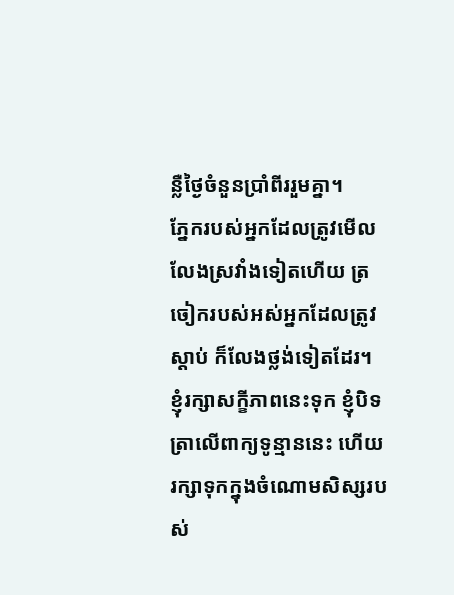ន្លឺថ្ងៃចំនួនប្រាំពីររួមគ្នា។
ភ្នែករបស់អ្នកដែលត្រូវមើល លែងស្រវាំងទៀតហើយ ត្រចៀករបស់អស់អ្នកដែលត្រូវស្ដាប់ ក៏លែងថ្លង់ទៀតដែរ។
ខ្ញុំរក្សាសក្ខីភាពនេះទុក ខ្ញុំបិទត្រាលើពាក្យទូន្មាននេះ ហើយរក្សាទុកក្នុងចំណោមសិស្សរបស់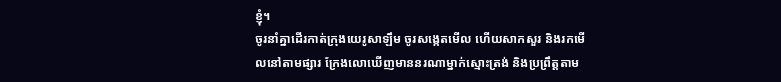ខ្ញុំ។
ចូរនាំគ្នាដើរកាត់ក្រុងយេរូសាឡឹម ចូរសង្កេតមើល ហើយសាកសួរ និងរកមើលនៅតាមផ្សារ ក្រែងលោឃើញមាននរណាម្នាក់ស្មោះត្រង់ និងប្រព្រឹត្តតាម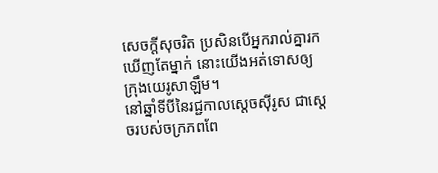សេចក្ដីសុចរិត ប្រសិនបើអ្នករាល់គ្នារកឃើញតែម្នាក់ នោះយើងអត់ទោសឲ្យក្រុងយេរូសាឡឹម។
នៅឆ្នាំទីបីនៃរជ្ជកាលស្តេចស៊ីរូស ជាស្តេចរបស់ចក្រភពពែ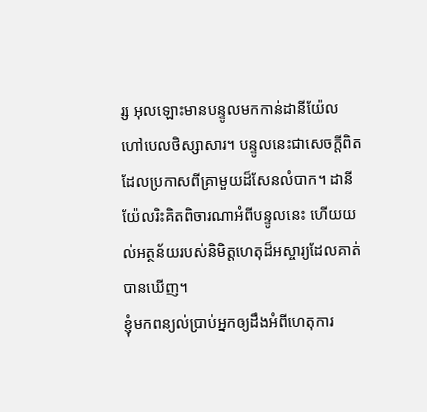រ្ស អុលឡោះមានបន្ទូលមកកាន់ដានីយ៉ែល ហៅបេលថិស្សាសារ។ បន្ទូលនេះជាសេចក្ដីពិតដែលប្រកាសពីគ្រាមួយដ៏សែនលំបាក។ ដានីយ៉ែលរិះគិតពិចារណាអំពីបន្ទូលនេះ ហើយយល់អត្ថន័យរបស់និមិត្តហេតុដ៏អស្ចារ្យដែលគាត់បានឃើញ។
ខ្ញុំមកពន្យល់ប្រាប់អ្នកឲ្យដឹងអំពីហេតុការ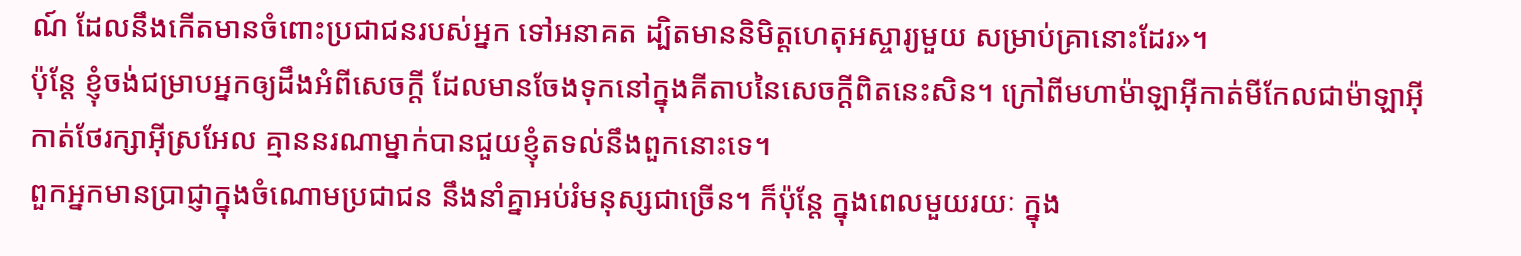ណ៍ ដែលនឹងកើតមានចំពោះប្រជាជនរបស់អ្នក ទៅអនាគត ដ្បិតមាននិមិត្តហេតុអស្ចារ្យមួយ សម្រាប់គ្រានោះដែរ»។
ប៉ុន្តែ ខ្ញុំចង់ជម្រាបអ្នកឲ្យដឹងអំពីសេចក្ដី ដែលមានចែងទុកនៅក្នុងគីតាបនៃសេចក្ដីពិតនេះសិន។ ក្រៅពីមហាម៉ាឡាអ៊ីកាត់មីកែលជាម៉ាឡាអ៊ីកាត់ថែរក្សាអ៊ីស្រអែល គ្មាននរណាម្នាក់បានជួយខ្ញុំតទល់នឹងពួកនោះទេ។
ពួកអ្នកមានប្រាជ្ញាក្នុងចំណោមប្រជាជន នឹងនាំគ្នាអប់រំមនុស្សជាច្រើន។ ក៏ប៉ុន្តែ ក្នុងពេលមួយរយៈ ក្នុង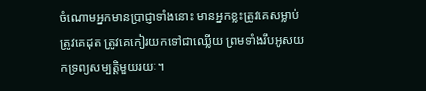ចំណោមអ្នកមានប្រាជ្ញាទាំងនោះ មានអ្នកខ្លះត្រូវគេសម្លាប់ ត្រូវគេដុត ត្រូវគេកៀរយកទៅជាឈ្លើយ ព្រមទាំងរឹបអូសយកទ្រព្យសម្បត្តិមួយរយៈ។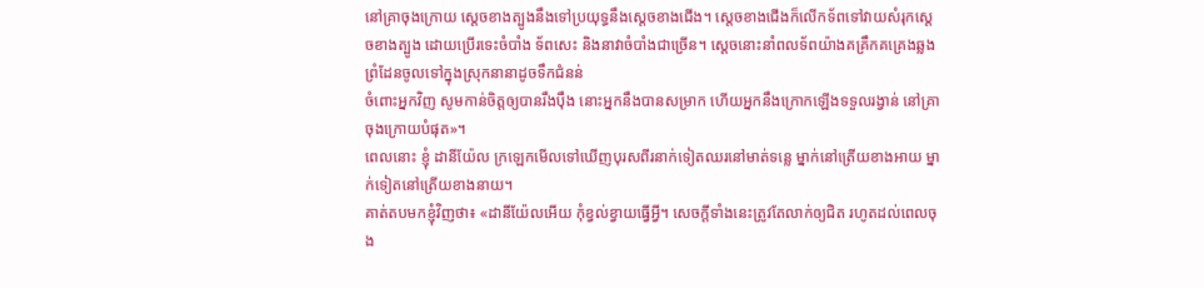នៅគ្រាចុងក្រោយ ស្ដេចខាងត្បូងនឹងទៅប្រយុទ្ធនឹងស្ដេចខាងជើង។ ស្ដេចខាងជើងក៏លើកទ័ពទៅវាយសំរុកស្ដេចខាងត្បូង ដោយប្រើរទេះចំបាំង ទ័ពសេះ និងនាវាចំបាំងជាច្រើន។ ស្ដេចនោះនាំពលទ័ពយ៉ាងគគ្រឹកគគ្រេងឆ្លងព្រំដែនចូលទៅក្នុងស្រុកនានាដូចទឹកជំនន់
ចំពោះអ្នកវិញ សូមកាន់ចិត្តឲ្យបានរឹងប៉ឹង នោះអ្នកនឹងបានសម្រាក ហើយអ្នកនឹងក្រោកឡើងទទួលរង្វាន់ នៅគ្រាចុងក្រោយបំផុត»។
ពេលនោះ ខ្ញុំ ដានីយ៉ែល ក្រឡេកមើលទៅឃើញបុរសពីរនាក់ទៀតឈរនៅមាត់ទន្លេ ម្នាក់នៅត្រើយខាងអាយ ម្នាក់ទៀតនៅត្រើយខាងនាយ។
គាត់តបមកខ្ញុំវិញថា៖ «ដានីយ៉ែលអើយ កុំខ្វល់ខ្វាយធ្វើអ្វី។ សេចក្ដីទាំងនេះត្រូវតែលាក់ឲ្យជិត រហូតដល់ពេលចុង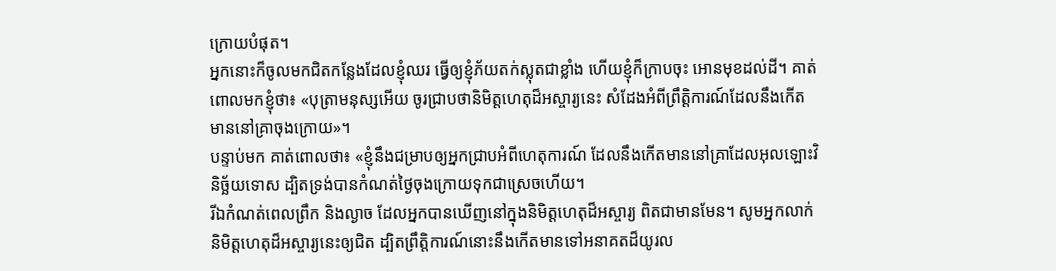ក្រោយបំផុត។
អ្នកនោះក៏ចូលមកជិតកន្លែងដែលខ្ញុំឈរ ធ្វើឲ្យខ្ញុំភ័យតក់ស្លុតជាខ្លាំង ហើយខ្ញុំក៏ក្រាបចុះ អោនមុខដល់ដី។ គាត់ពោលមកខ្ញុំថា៖ «បុត្រាមនុស្សអើយ ចូរជ្រាបថានិមិត្តហេតុដ៏អស្ចារ្យនេះ សំដែងអំពីព្រឹត្តិការណ៍ដែលនឹងកើតមាននៅគ្រាចុងក្រោយ»។
បន្ទាប់មក គាត់ពោលថា៖ «ខ្ញុំនឹងជម្រាបឲ្យអ្នកជ្រាបអំពីហេតុការណ៍ ដែលនឹងកើតមាននៅគ្រាដែលអុលឡោះវិនិច្ឆ័យទោស ដ្បិតទ្រង់បានកំណត់ថ្ងៃចុងក្រោយទុកជាស្រេចហើយ។
រីឯកំណត់ពេលព្រឹក និងល្ងាច ដែលអ្នកបានឃើញនៅក្នុងនិមិត្តហេតុដ៏អស្ចារ្យ ពិតជាមានមែន។ សូមអ្នកលាក់និមិត្តហេតុដ៏អស្ចារ្យនេះឲ្យជិត ដ្បិតព្រឹត្តិការណ៍នោះនឹងកើតមានទៅអនាគតដ៏យូរល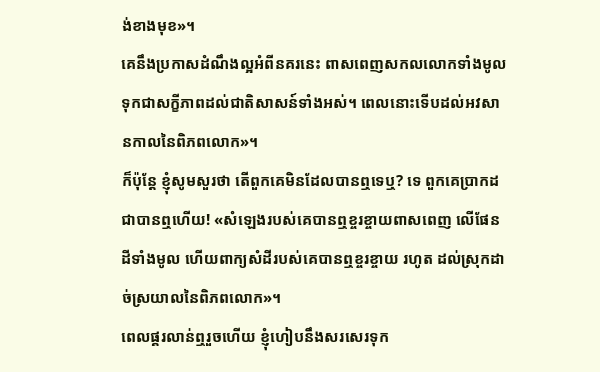ង់ខាងមុខ»។
គេនឹងប្រកាសដំណឹងល្អអំពីនគរនេះ ពាសពេញសកលលោកទាំងមូល ទុកជាសក្ខីភាពដល់ជាតិសាសន៍ទាំងអស់។ ពេលនោះទើបដល់អវសានកាលនៃពិភពលោក»។
ក៏ប៉ុន្ដែ ខ្ញុំសូមសួរថា តើពួកគេមិនដែលបានឮទេឬ? ទេ ពួកគេប្រាកដជាបានឮហើយ! «សំឡេងរបស់គេបានឮខ្ចរខ្ចាយពាសពេញ លើផែនដីទាំងមូល ហើយពាក្យសំដីរបស់គេបានឮខ្ចរខ្ចាយ រហូត ដល់ស្រុកដាច់ស្រយាលនៃពិភពលោក»។
ពេលផ្គរលាន់ឮរួចហើយ ខ្ញុំហៀបនឹងសរសេរទុក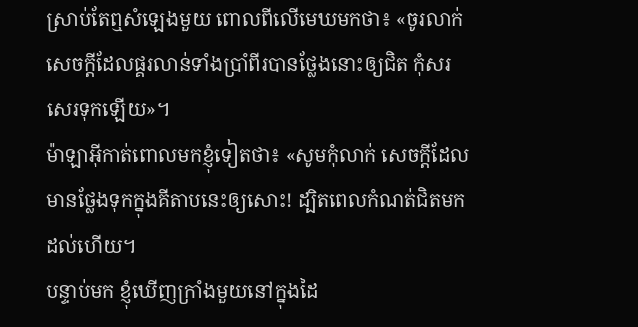ស្រាប់តែឮសំឡេងមួយ ពោលពីលើមេឃមកថា៖ «ចូរលាក់សេចក្ដីដែលផ្គរលាន់ទាំងប្រាំពីរបានថ្លែងនោះឲ្យជិត កុំសរសេរទុកឡើយ»។
ម៉ាឡាអ៊ីកាត់ពោលមកខ្ញុំទៀតថា៖ «សូមកុំលាក់ សេចក្ដីដែលមានថ្លែងទុកក្នុងគីតាបនេះឲ្យសោះ! ដ្បិតពេលកំណត់ជិតមកដល់ហើយ។
បន្ទាប់មក ខ្ញុំឃើញក្រាំងមួយនៅក្នុងដៃ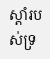ស្ដាំរបស់ទ្រ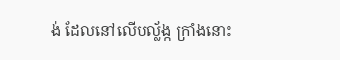ង់ ដែលនៅលើបល្ល័ង្ក ក្រាំងនោះ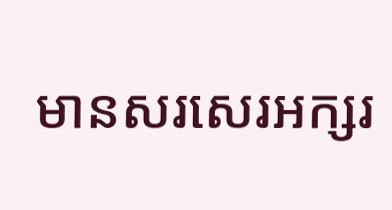មានសរសេរអក្សរ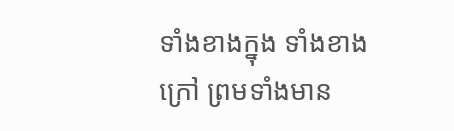ទាំងខាងក្នុង ទាំងខាងក្រៅ ព្រមទាំងមាន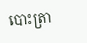បោះត្រា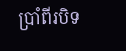ប្រាំពីរបិទ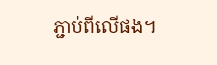ភ្ជាប់ពីលើផង។